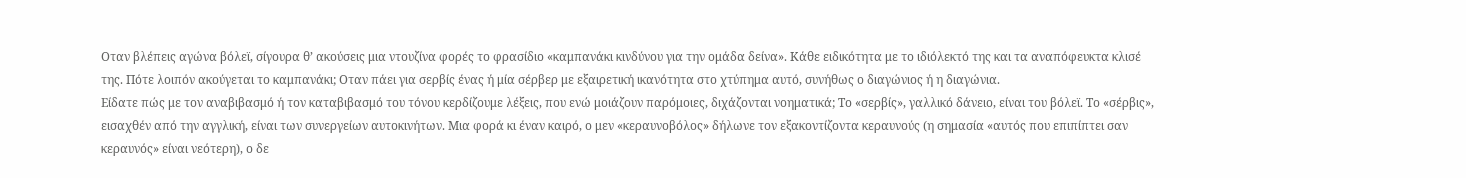Οταν βλέπεις αγώνα βόλεϊ, σίγουρα θ’ ακούσεις μια ντουζίνα φορές το φρασίδιο «καμπανάκι κινδύνου για την ομάδα δείνα». Κάθε ειδικότητα με το ιδιόλεκτό της και τα αναπόφευκτα κλισέ της. Πότε λοιπόν ακούγεται το καμπανάκι; Οταν πάει για σερβίς ένας ή μία σέρβερ με εξαιρετική ικανότητα στο χτύπημα αυτό, συνήθως ο διαγώνιος ή η διαγώνια.
Είδατε πώς με τον αναβιβασμό ή τον καταβιβασμό του τόνου κερδίζουμε λέξεις, που ενώ μοιάζουν παρόμοιες, διχάζονται νοηματικά; Το «σερβίς», γαλλικό δάνειο, είναι του βόλεϊ. Το «σέρβις», εισαχθέν από την αγγλική, είναι των συνεργείων αυτοκινήτων. Μια φορά κι έναν καιρό, ο μεν «κεραυνοβόλος» δήλωνε τον εξακοντίζοντα κεραυνούς (η σημασία «αυτός που επιπίπτει σαν κεραυνός» είναι νεότερη), ο δε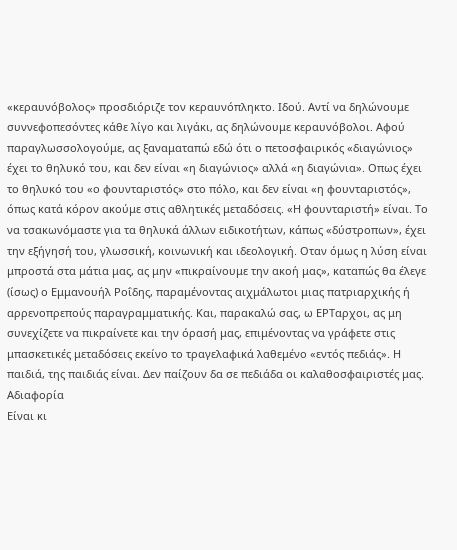«κεραυνόβολος» προσδιόριζε τον κεραυνόπληκτο. Ιδού. Αντί να δηλώνουμε συννεφοπεσόντες κάθε λίγο και λιγάκι, ας δηλώνουμε κεραυνόβολοι. Αφού παραγλωσσολογούμε, ας ξαναματαπώ εδώ ότι ο πετοσφαιρικός «διαγώνιος» έχει το θηλυκό του, και δεν είναι «η διαγώνιος» αλλά «η διαγώνια». Οπως έχει το θηλυκό του «ο φουνταριστός» στο πόλο, και δεν είναι «η φουνταριστός», όπως κατά κόρον ακούμε στις αθλητικές μεταδόσεις. «Η φουνταριστή» είναι. Το να τσακωνόμαστε για τα θηλυκά άλλων ειδικοτήτων, κάπως «δύστροπων», έχει την εξήγησή του, γλωσσική, κοινωνική και ιδεολογική. Οταν όμως η λύση είναι μπροστά στα μάτια μας, ας μην «πικραίνουμε την ακοή μας», καταπώς θα έλεγε (ίσως) ο Εμμανουήλ Ροΐδης, παραμένοντας αιχμάλωτοι μιας πατριαρχικής ή αρρενοπρεπούς παραγραμματικής. Και, παρακαλώ σας, ω ΕΡΤαρχοι, ας μη συνεχίζετε να πικραίνετε και την όρασή μας, επιμένοντας να γράφετε στις μπασκετικές μεταδόσεις εκείνο το τραγελαφικά λαθεμένο «εντός πεδιάς». Η παιδιά, της παιδιάς είναι. Δεν παίζουν δα σε πεδιάδα οι καλαθοσφαιριστές μας.
Αδιαφορία
Είναι κι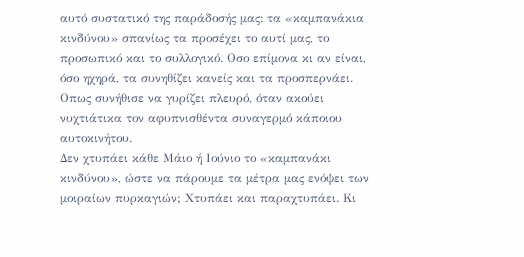αυτό συστατικό της παράδοσής μας: τα «καμπανάκια κινδύνου» σπανίως τα προσέχει το αυτί μας, το προσωπικό και το συλλογικό. Οσο επίμονα κι αν είναι, όσο ηχηρά, τα συνηθίζει κανείς και τα προσπερνάει. Οπως συνήθισε να γυρίζει πλευρό, όταν ακούει νυχτιάτικα τον αφυπνισθέντα συναγερμό κάποιου αυτοκινήτου.
Δεν χτυπάει κάθε Μάιο ή Ιούνιο το «καμπανάκι κινδύνου», ώστε να πάρουμε τα μέτρα μας ενόψει των μοιραίων πυρκαγιών; Χτυπάει και παραχτυπάει. Κι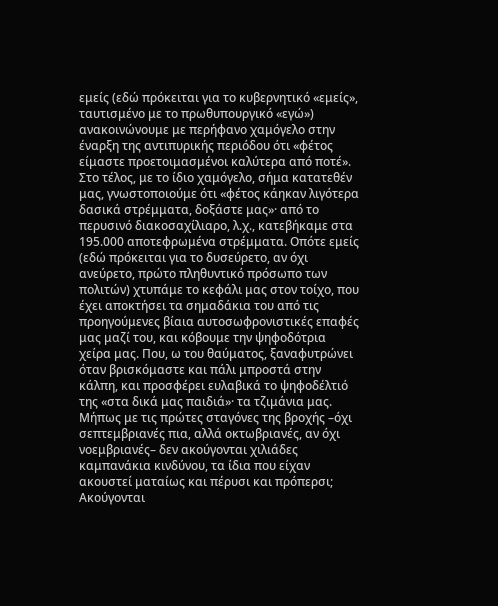εμείς (εδώ πρόκειται για το κυβερνητικό «εμείς», ταυτισμένο με το πρωθυπουργικό «εγώ») ανακοινώνουμε με περήφανο χαμόγελο στην έναρξη της αντιπυρικής περιόδου ότι «φέτος είμαστε προετοιμασμένοι καλύτερα από ποτέ». Στο τέλος, με το ίδιο χαμόγελο, σήμα κατατεθέν μας, γνωστοποιούμε ότι «φέτος κάηκαν λιγότερα δασικά στρέμματα, δοξάστε μας»· από το περυσινό διακοσαχίλιαρο, λ.χ., κατεβήκαμε στα 195.000 αποτεφρωμένα στρέμματα. Οπότε εμείς (εδώ πρόκειται για το δυσεύρετο, αν όχι ανεύρετο, πρώτο πληθυντικό πρόσωπο των πολιτών) χτυπάμε το κεφάλι μας στον τοίχο, που έχει αποκτήσει τα σημαδάκια του από τις προηγούμενες βίαια αυτοσωφρονιστικές επαφές μας μαζί του, και κόβουμε την ψηφοδότρια χείρα μας. Που, ω του θαύματος, ξαναφυτρώνει όταν βρισκόμαστε και πάλι μπροστά στην κάλπη, και προσφέρει ευλαβικά το ψηφοδέλτιό της «στα δικά μας παιδιά»· τα τζιμάνια μας.
Μήπως με τις πρώτες σταγόνες της βροχής –όχι σεπτεμβριανές πια, αλλά οκτωβριανές, αν όχι νοεμβριανές– δεν ακούγονται χιλιάδες καμπανάκια κινδύνου, τα ίδια που είχαν ακουστεί ματαίως και πέρυσι και πρόπερσι; Ακούγονται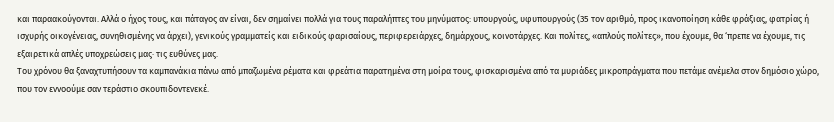και παραακούγονται. Αλλά ο ήχος τους, και πάταγος αν είναι, δεν σημαίνει πολλά για τους παραλήπτες του μηνύματος: υπουργούς, υφυπουργούς (35 τον αριθμό, προς ικανοποίηση κάθε φράξιας, φατρίας ή ισχυρής οικογένειας, συνηθισμένης να άρχει), γενικούς γραμματείς και ειδικούς φαρισαίους, περιφερειάρχες, δημάρχους, κοινοτάρχες. Και πολίτες, «απλούς πολίτες», που έχουμε, θα ‘πρεπε να έχουμε, τις εξαιρετικά απλές υποχρεώσεις μας· τις ευθύνες μας.
Του χρόνου θα ξαναχτυπήσουν τα καμπανάκια πάνω από μπαζωμένα ρέματα και φρεάτια παρατημένα στη μοίρα τους, φισκαρισμένα από τα μυριάδες μικροπράγματα που πετάμε ανέμελα στον δημόσιο χώρο, που τον εννοούμε σαν τεράστιο σκουπιδοντενεκέ.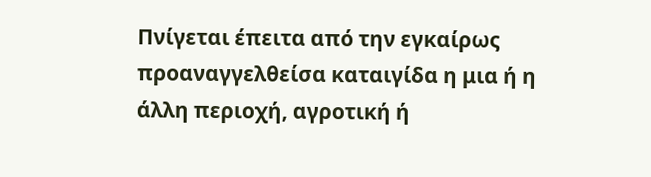Πνίγεται έπειτα από την εγκαίρως προαναγγελθείσα καταιγίδα η μια ή η άλλη περιοχή, αγροτική ή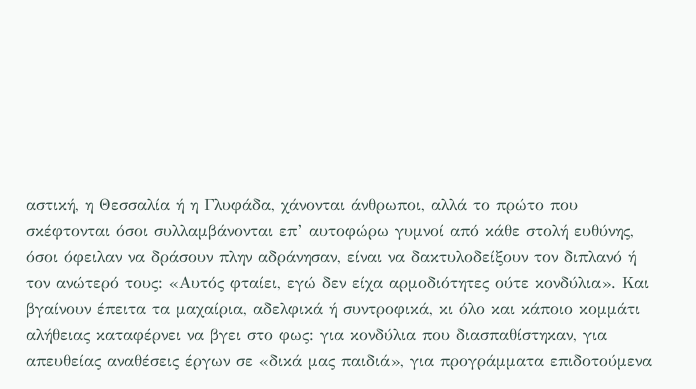αστική, η Θεσσαλία ή η Γλυφάδα, χάνονται άνθρωποι, αλλά το πρώτο που σκέφτονται όσοι συλλαμβάνονται επ’ αυτοφώρω γυμνοί από κάθε στολή ευθύνης, όσοι όφειλαν να δράσουν πλην αδράνησαν, είναι να δακτυλοδείξουν τον διπλανό ή τον ανώτερό τους: «Αυτός φταίει, εγώ δεν είχα αρμοδιότητες ούτε κονδύλια». Και βγαίνουν έπειτα τα μαχαίρια, αδελφικά ή συντροφικά, κι όλο και κάποιο κομμάτι αλήθειας καταφέρνει να βγει στο φως: για κονδύλια που διασπαθίστηκαν, για απευθείας αναθέσεις έργων σε «δικά μας παιδιά», για προγράμματα επιδοτούμενα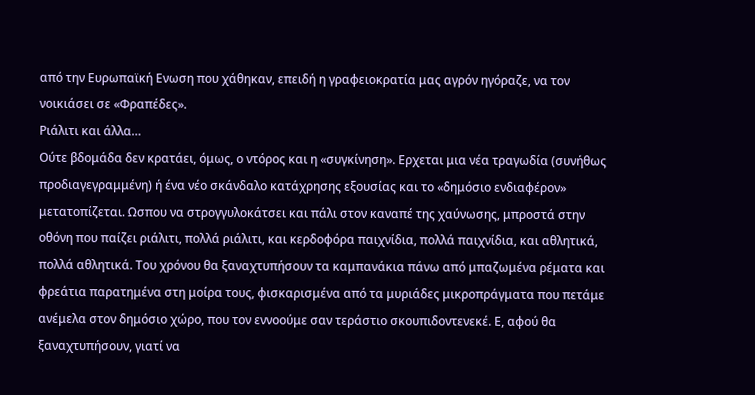από την Ευρωπαϊκή Ενωση που χάθηκαν, επειδή η γραφειοκρατία μας αγρόν ηγόραζε, να τον νοικιάσει σε «Φραπέδες».
Ριάλιτι και άλλα…
Ούτε βδομάδα δεν κρατάει, όμως, ο ντόρος και η «συγκίνηση». Ερχεται μια νέα τραγωδία (συνήθως προδιαγεγραμμένη) ή ένα νέο σκάνδαλο κατάχρησης εξουσίας και το «δημόσιο ενδιαφέρον» μετατοπίζεται. Ωσπου να στρογγυλοκάτσει και πάλι στον καναπέ της χαύνωσης, μπροστά στην οθόνη που παίζει ριάλιτι, πολλά ριάλιτι, και κερδοφόρα παιχνίδια, πολλά παιχνίδια, και αθλητικά, πολλά αθλητικά. Του χρόνου θα ξαναχτυπήσουν τα καμπανάκια πάνω από μπαζωμένα ρέματα και φρεάτια παρατημένα στη μοίρα τους, φισκαρισμένα από τα μυριάδες μικροπράγματα που πετάμε ανέμελα στον δημόσιο χώρο, που τον εννοούμε σαν τεράστιο σκουπιδοντενεκέ. Ε, αφού θα ξαναχτυπήσουν, γιατί να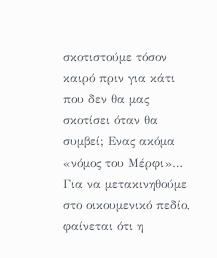σκοτιστούμε τόσον καιρό πριν για κάτι που δεν θα μας σκοτίσει όταν θα συμβεί; Ενας ακόμα «νόμος του Μέρφι»…
Για να μετακινηθούμε στο οικουμενικό πεδίο, φαίνεται ότι η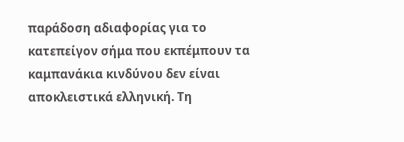παράδοση αδιαφορίας για το κατεπείγον σήμα που εκπέμπουν τα καμπανάκια κινδύνου δεν είναι αποκλειστικά ελληνική. Τη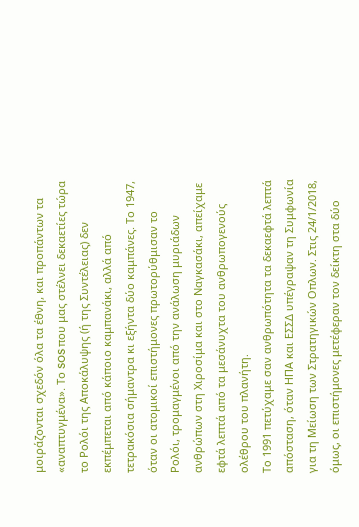μοιράζονται σχεδόν όλα τα έθνη, και προπάντων τα «αναπτυγμένα». Το SOS που μας στέλνει δεκαετίες τώρα το Ρολόι της Αποκάλυψης (ή της Συντέλειας) δεν εκπέμπεται από κάποιο καμπανάκι, αλλά από τετρακόσια σήμαντρα κι εξήντα δύο καμπάνες. Το 1947, όταν οι ατομικοί επιστήμονες πρωτορύθμισαν το Ρολόι, τρομαγμένοι από την ανάλωση μυριάδων ανθρώπων στη Χιροσίμα και στο Ναγκασάκι, απείχαμε εφτά λεπτά από τα μεσάνυχτα του ανθρωπογενούς ολέθρου του πλανήτη.
Το 1991 πετύχαμε σαν ανθρωπότητα τα δεκαεφτά λεπτά απόσταση, όταν ΗΠΑ και ΕΣΣΔ υπέγραψαν τη Συμφωνία για τη Μείωση των Στρατηγικών Οπλων. Στις 24/1/2018, όμως, οι επιστήμονες μετέφεραν τον δείκτη στα δύο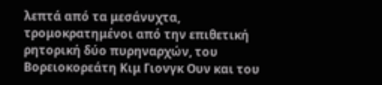λεπτά από τα μεσάνυχτα, τρομοκρατημένοι από την επιθετική ρητορική δύο πυρηναρχών, του Βορειοκορεάτη Κιμ Γιονγκ Ουν και του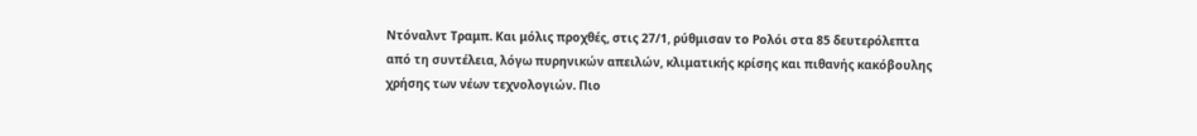Ντόναλντ Τραμπ. Και μόλις προχθές, στις 27/1, ρύθμισαν το Ρολόι στα 85 δευτερόλεπτα από τη συντέλεια, λόγω πυρηνικών απειλών, κλιματικής κρίσης και πιθανής κακόβουλης χρήσης των νέων τεχνολογιών. Πιο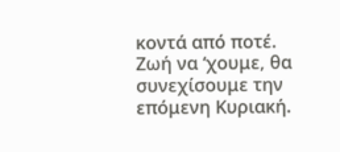κοντά από ποτέ.
Ζωή να ‘χουμε, θα συνεχίσουμε την επόμενη Κυριακή.